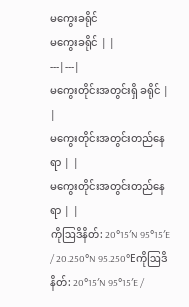မကွေးခရိုင်
မကွေးခရိုင် | |
---|---|
မကွေးတိုင်းအတွင်းရှိ ခရိုင် | |
မကွေးတိုင်းအတွင်းတည်နေရာ | |
မကွေးတိုင်းအတွင်းတည်နေရာ | |
ကိုဩဒိနိတ်: 20°15′N 95°15′E / 20.250°N 95.250°Eကိုဩဒိနိတ်: 20°15′N 95°15′E /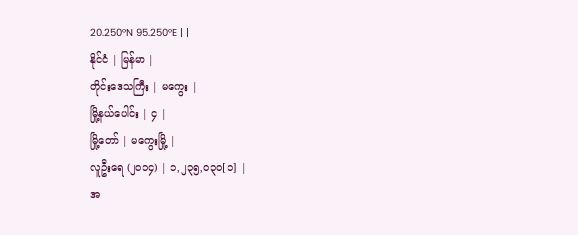20.250°N 95.250°E | |
နိုင်ငံ | မြန်မာ |
တိုင်းဒေသကြီး | မကွေး |
မြို့နယ်ပေါင်း | ၄ |
မြို့တော် | မကွေးမြို့ |
လူဦးရေ (၂၀၁၄) | ၁,၂၃၅,၀၃၀[၁] |
အ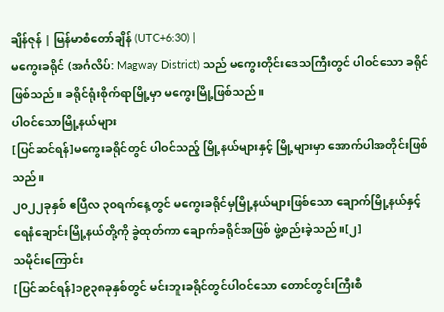ချိန်ဇုန် | မြန်မာစံတော်ချိန် (UTC+6:30) |
မကွေးခရိုင် (အင်္ဂလိပ်: Magway District) သည် မကွေးတိုင်းဒေသကြီးတွင် ပါဝင်သော ခရိုင်ဖြစ်သည်။ ခရိုင်ရုံးစိုက်ရာမြို့မှာ မကွေးမြို့ဖြစ်သည်။
ပါဝင်သောမြို့နယ်များ
[ပြင်ဆင်ရန်]မကွေးခရိုင်တွင် ပါဝင်သည့် မြို့နယ်များနှင့် မြို့များမှာ အောက်ပါအတိုင်းဖြစ်သည်။
၂၀၂၂ခုနှစ် ဧပြီလ ၃၀ရက်နေ့တွင် မကွေးခရိုင်မှမြို့နယ်များဖြစ်သော ချောက်မြို့နယ်နှင့် ရေနံချောင်းမြို့နယ်တို့ကို ခွဲထုတ်ကာ ချောက်ခရိုင်အဖြစ် ဖွဲ့စည်းခဲ့သည်။[၂]
သမိုင်းကြောင်း
[ပြင်ဆင်ရန်]၁၉၃၈ခုနှစ်တွင် မင်းဘူးခရိုင်တွင်ပါဝင်သော တောင်တွင်းကြီးစီ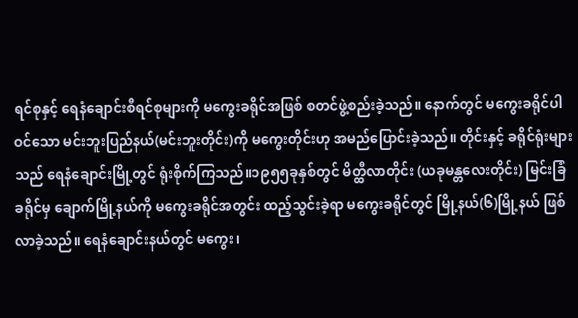ရင်စုနှင့် ရေနံချောင်းစီရင်စုများကို မကွေးခရိုင်အဖြစ် စတင်ဖွဲ့စည်းခဲ့သည်။ နောက်တွင် မကွေးခရိုင်ပါဝင်သော မင်းဘူးပြည်နယ်(မင်းဘူးတိုင်း)ကို မကွေးတိုင်းဟု အမည်ပြောင်းခဲ့သည်။ တိုင်းနှင့် ခရိုင်ရုံးများသည် ရေနံချောင်းမြို့တွင် ရုံးစိုက်ကြသည်။၁၉၅၅ခုနှစ်တွင် မိတ္ထီလာတိုင်း (ယခုမန္တလေးတိုင်း) မြင်းခြံခရိုင်မှ ချောက်မြို့နယ်ကို မကွေးခရိုင်အတွင်း ထည့်သွင်းခဲ့ရာ မကွေးခရိုင်တွင် မြို့နယ်(၆)မြို့နယ် ဖြစ်လာခဲ့သည်။ ရေနံချောင်းနယ်တွင် မကွေး၊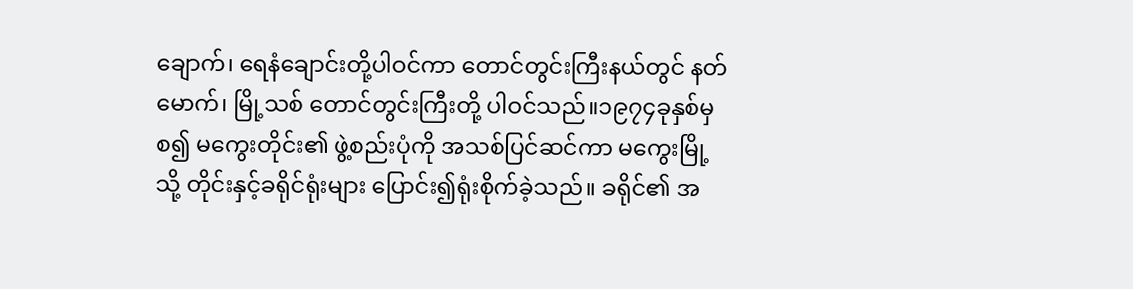ချောက်၊ ရေနံချောင်းတို့ပါဝင်ကာ တောင်တွင်းကြီးနယ်တွင် နတ်မောက်၊ မြို့သစ် တောင်တွင်းကြီးတို့ ပါဝင်သည်။၁၉၇၄ခုနှစ်မှစ၍ မကွေးတိုင်း၏ ဖွဲ့စည်းပုံကို အသစ်ပြင်ဆင်ကာ မကွေးမြို့သို့ တိုင်းနှင့်ခရိုင်ရုံးများ ပြောင်း၍ရုံးစိုက်ခဲ့သည်။ ခရိုင်၏ အ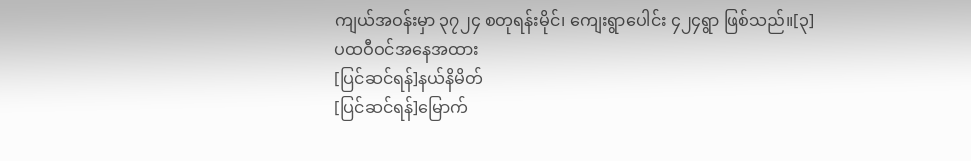ကျယ်အဝန်းမှာ ၃၇၂၄ စတုရန်းမိုင်၊ ကျေးရွာပေါင်း ၄၂၄ရွာ ဖြစ်သည်။[၃]
ပထဝီဝင်အနေအထား
[ပြင်ဆင်ရန်]နယ်နိမိတ်
[ပြင်ဆင်ရန်]မြောက်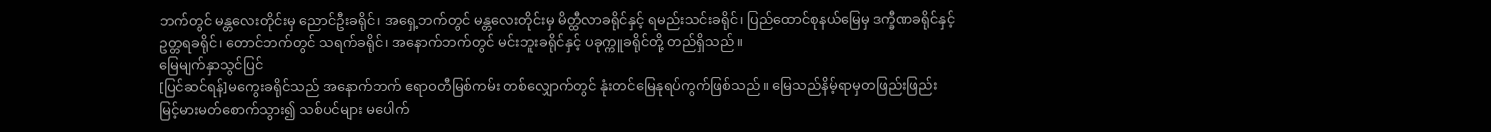ဘက်တွင် မန္တလေးတိုင်းမှ ညောင်ဦးခရိုင်၊ အရှေ့ဘက်တွင် မန္တလေးတိုင်းမှ မိတ္ထီလာခရိုင်နှင့် ရမည်းသင်းခရိုင်၊ ပြည်ထောင်စုနယ်မြေမှ ဒက္ခီဏခရိုင်နှင့် ဥတ္တရခရိုင်၊ တောင်ဘက်တွင် သရက်ခရိုင်၊ အနောက်ဘက်တွင် မင်းဘူးခရိုင်နှင့် ပခုက္ကူခရိုင်တို့ တည်ရှိသည်။
မြေမျက်နှာသွင်ပြင်
[ပြင်ဆင်ရန်]မကွေးခရိုင်သည် အနောက်ဘက် ဧရာဝတီမြစ်ကမ်း တစ်လျှောက်တွင် နုံးတင်မြေနုရပ်ကွက်ဖြစ်သည်။ မြေသည်နိမ့်ရာမှတဖြည်းဖြည်း မြင့်မားမတ်စောက်သွား၍ သစ်ပင်များ မပေါက်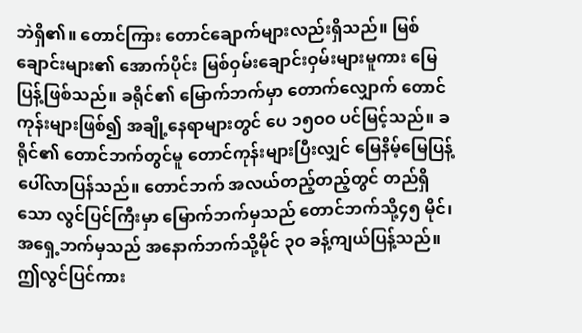ဘဲရှိ၏။ တောင်ကြား တောင်ချောက်များလည်းရှိသည်။ မြစ်ချောင်းများ၏ အောက်ပိုင်း မြစ်ဝှမ်းချောင်းဝှမ်းများမူကား မြေပြန့်ဖြစ်သည်။ ခရိုင်၏ မြောက်ဘက်မှာ တောက်လျှောက် တောင်ကုန်းများဖြစ်၍ အချို့နေရာများတွင် ပေ ၁၅ဝဝ ပင်မြင့်သည်။ ခရိုင်၏ တောင်ဘက်တွင်မူ တောင်ကုန်းများပြီးလျှင် မြေနိမ့်မြေပြန့်ပေါ်လာပြန်သည်။ တောင်ဘက် အလယ်တည့်တည့်တွင် တည်ရှိသော လွင်ပြင်ကြီးမှာ မြောက်ဘက်မှသည် တောင်ဘက်သို့၄၅ မိုင်၊ အရှေ့ဘက်မှသည် အနောက်ဘက်သို့မိုင် ၃ဝ ခန့်ကျယ်ပြန့်သည်။ ဤလွင်ပြင်ကား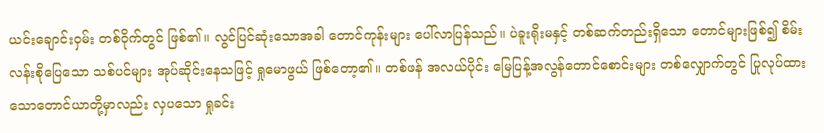ယင်းချောင်းဝှမ်း တစ်ဝိုက်တွင် ဖြစ်၏။ လွင်ပြင်ဆုံးသောအခါ တောင်ကုန်းများ ပေါ်လာပြန်သည်။ ပဲခူးရိုးမနှင့် တစ်ဆက်တည်းရှိသော တောင်များဖြစ်၍ စိမ်းလန်းစိုပြေသော သစ်ပင်များ အုပ်ဆိုင်းနေသဖြင့် ရှုမောဖွယ် ဖြစ်တော့၏။ တစ်ဖန် အလယ်ပိုင်း မြေပြန့်အလွန်တောင်စောင်းများ တစ်လျှောက်တွင် ပြုလုပ်ထားသောတောင်ယာတို့မှာလည်း လှပသော ရှုခင်း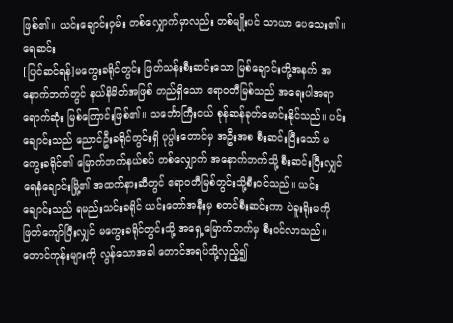ဖြစ်၏။ ယင်းချောင်းဝှမ်း တစ်လျှောက်မှာလည်း တစ်မျိုးပင် သာယာ ပေသေး၏။
ရေဆင်း
[ပြင်ဆင်ရန်]မကွေးခရိုင်တွင်း ဖြတ်သန်းစီးဆင်းသော မြစ်ချောင်းတို့အနက် အနောက်ဘက်တွင် နယ်နိမိတ်အဖြစ် တည်ရှိသော ဧရာဝတီမြစ်သည် အရေးပါအရာရောက်ဆုံး မြစ်ကြောင်းဖြစ်၏။ သင်္ဘောကြီးငယ် စုန်ဆန်ခုတ်မောင်းနိုင်သည်။ ပင်းချောင်းသည် ညောင်ဦးခရိုင်တွင်းရှိ ပုပ္ပါးတောင်မှ အဦးအစ စီးဆင်းပြီးသော် မကွေးခရိုင်၏ မြောက်ဘက်နယ်စပ် တစ်လျှောက် အနောက်ဘက်သို့ စီးဆင်းပြီးလျှင် ရေနံချောင်းမြို့၏ အထက်နားဆီတွင် ဧရာဝတီမြစ်တွင်းသို့စီးဝင်သည်။ ယင်းချောင်းသည် ရမည်းသင်းခရိုင် ယင်းတော်အနီးမှ စတင်စီးဆင်းကာ ပဲခူးရိုးမကို ဖြတ်ကျော်ပြီးလျှင် မကွေးခရိုင်တွင်းသို့ အရှေ့မြောက်ဘက်မှ စီးဝင်လာသည်။ တောင်ကုန်းများကို လွန်သောအခါ တောင်အရပ်သို့လှည့်၍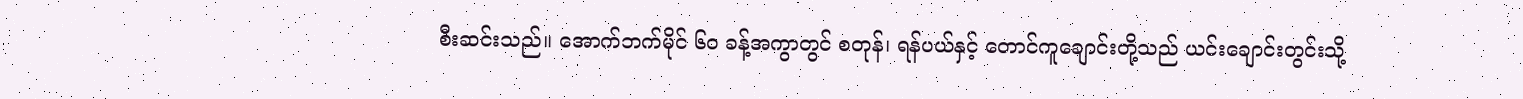စီးဆင်းသည်။ အောက်ဘက်မိုင် ၆ဝ ခန့်အကွာတွင် စတုန်၊ ရန်ပယ်နှင့် တောင်ကူချောင်းတို့သည် ယင်းချောင်းတွင်းသို့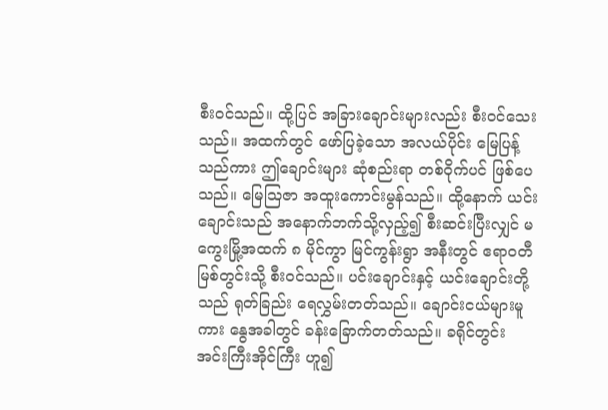စီးဝင်သည်။ ထို့ပြင် အခြားချောင်းများလည်း စီးဝင်သေးသည်။ အထက်တွင် ဖော်ပြခဲ့သော အလယ်ပိုင်း မြေပြန့်သည်ကား ဤချောင်းများ ဆုံစည်းရာ တစ်ဝိုက်ပင် ဖြစ်ပေသည်။ မြေဩဇာ အထူးကောင်းမွန်သည်။ ထို့နောက် ယင်းချောင်းသည် အနောက်ဘက်သို့လှည့်၍ စီးဆင်းပြီးလျှင် မကွေးမြို့အထက် ၈ မိုင်ကွာ မြင်ကွန်းရွာ အနီးတွင် ဧရာဝတီမြစ်တွင်းသို့ စီးဝင်သည်။ ပင်းချောင်းနှင့် ယင်းချောင်းတို့သည် ရုတ်ခြည်း ရေလွှမ်းတတ်သည်။ ချောင်းငယ်များမူကား နွေအခါတွင် ခန်းခြောက်တတ်သည်။ ခရိုင်တွင်း အင်းကြီးအိုင်ကြီး ဟူ၍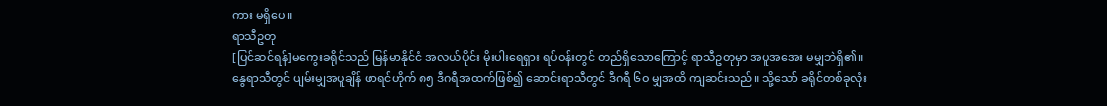ကား မရှိပေ။
ရာသီဥတု
[ပြင်ဆင်ရန်]မကွေးခရိုင်သည် မြန်မာနိုင်ငံ အလယ်ပိုင်း မိုးပါးရေရှား ရပ်ဝန်းတွင် တည်ရှိသောကြောင့် ရာသီဥတုမှာ အပူအအေး မမျှဘဲရှိ၏။ နွေရာသီတွင် ပျမ်းမျှအပူချိန် ဖာရင်ဟိုက် ၈၅ ဒီဂရီအထက်ဖြစ်၍ ဆောင်းရာသီတွင် ဒီဂရီ ၆ဝ မျှအထိ ကျဆင်းသည်။ သို့သော် ခရိုင်တစ်ခုလုံး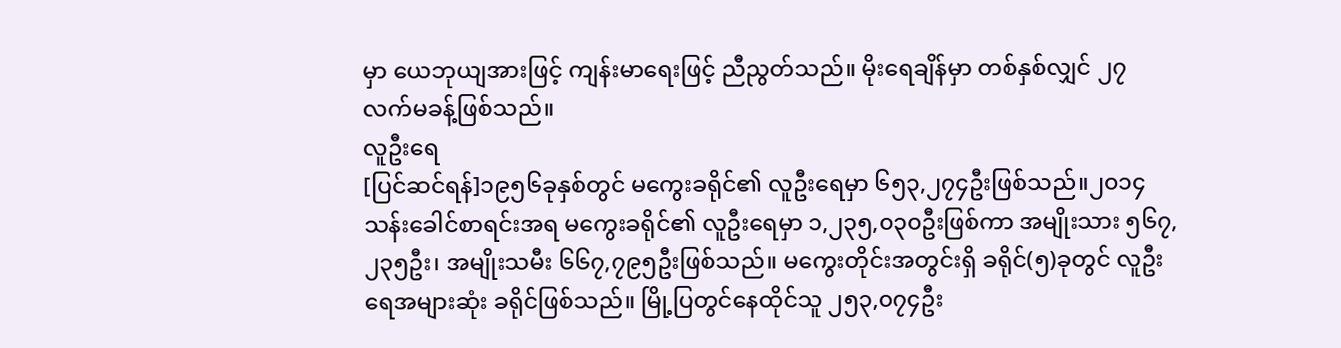မှာ ယေဘုယျအားဖြင့် ကျန်းမာရေးဖြင့် ညီညွတ်သည်။ မိုးရေချိန်မှာ တစ်နှစ်လျှင် ၂၇ လက်မခန့်ဖြစ်သည်။
လူဦးရေ
[ပြင်ဆင်ရန်]၁၉၅၆ခုနှစ်တွင် မကွေးခရိုင်၏ လူဦးရေမှာ ၆၅၃,၂၇၄ဦးဖြစ်သည်။၂၀၁၄ သန်းခေါင်စာရင်းအရ မကွေးခရိုင်၏ လူဦးရေမှာ ၁,၂၃၅,၀၃၀ဦးဖြစ်ကာ အမျိုးသား ၅၆၇,၂၃၅ဦး၊ အမျိုးသမီး ၆၆၇,၇၉၅ဦးဖြစ်သည်။ မကွေးတိုင်းအတွင်းရှိ ခရိုင်(၅)ခုတွင် လူဦးရေအများဆုံး ခရိုင်ဖြစ်သည်။ မြို့ပြတွင်နေထိုင်သူ ၂၅၃,၀၇၄ဦး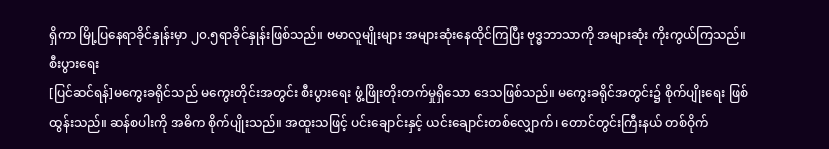ရှိကာ မြို့ပြနေရာခိုင်နှုန်းမှာ ၂၀.၅ရာခိုင်နှုန်းဖြစ်သည်။ ဗမာလူမျိုးများ အများဆုံးနေထိုင်ကြပြီး ဗုဒ္ဓဘာသာကို အများဆုံး ကိုးကွယ်ကြသည်။
စီးပွားရေး
[ပြင်ဆင်ရန်]မကွေးခရိုင်သည် မကွေးတိုင်းအတွင်း စီးပွားရေး ဖွံ့ဖြိုးတိုးတက်မှုရှိသော ဒေသဖြစ်သည်။ မကွေးခရိုင်အတွင်း၌ စိုက်ပျိုးရေး ဖြစ်ထွန်းသည်။ ဆန်စပါးကို အဓိက စိုက်ပျိုးသည်။ အထူးသဖြင့် ပင်းချောင်းနှင့် ယင်းချောင်းတစ်လျှောက်၊ တောင်တွင်းကြီးနယ် တစ်ဝိုက်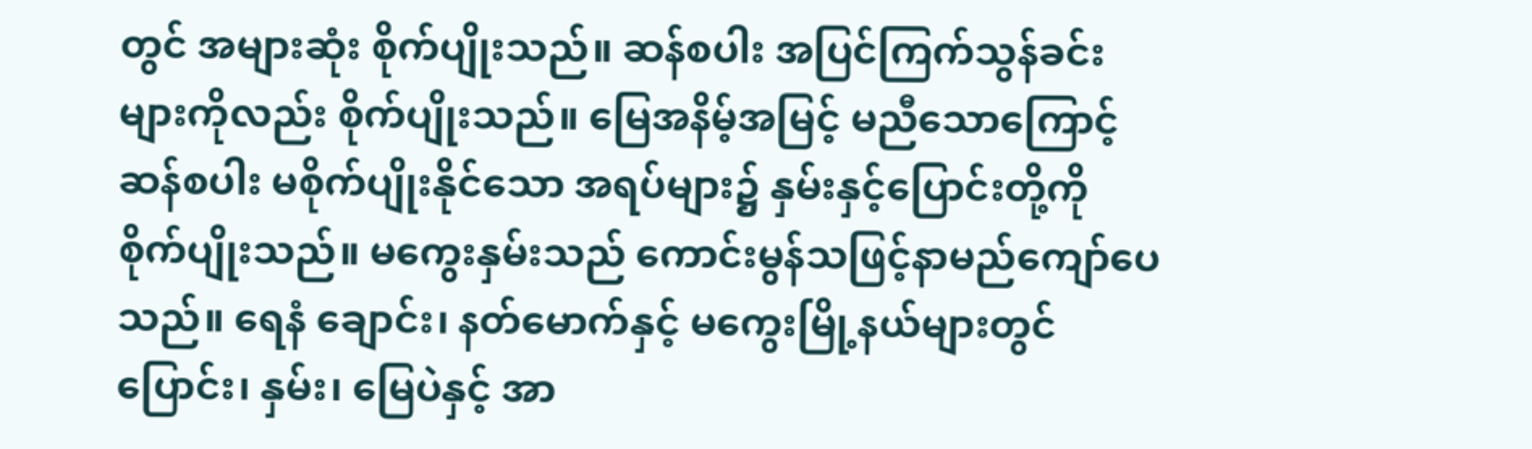တွင် အများဆုံး စိုက်ပျိုးသည်။ ဆန်စပါး အပြင်ကြက်သွန်ခင်းများကိုလည်း စိုက်ပျိုးသည်။ မြေအနိမ့်အမြင့် မညီသောကြောင့် ဆန်စပါး မစိုက်ပျိုးနိုင်သော အရပ်များ၌ နှမ်းနှင့်ပြောင်းတို့ကို စိုက်ပျိုးသည်။ မကွေးနှမ်းသည် ကောင်းမွန်သဖြင့်နာမည်ကျော်ပေသည်။ ရေနံ ချောင်း၊ နတ်မောက်နှင့် မကွေးမြို့နယ်များတွင် ပြောင်း၊ နှမ်း၊ မြေပဲနှင့် အာ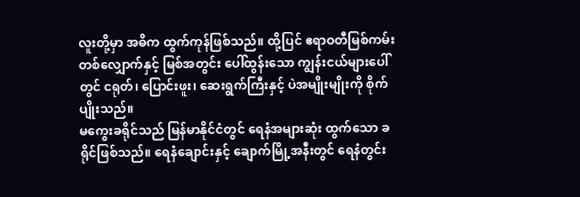လူးတို့မှာ အဓိက ထွက်ကုန်ဖြစ်သည်။ ထို့ပြင် ဧရာဝတီမြစ်ကမ်း တစ်လျှောက်နှင့် မြစ်အတွင်း ပေါ်ထွန်းသော ကျွန်းငယ်များပေါ်တွင် ငရုတ်၊ ပြောင်းဖူး၊ ဆေးရွက်ကြီးနှင့် ပဲအမျိုးမျိုးကို စိုက်ပျိုးသည်။
မကွေးခရိုင်သည် မြန်မာနိုင်ငံတွင် ရေနံအများဆုံး ထွက်သော ခရိုင်ဖြစ်သည်။ ရေနံချောင်းနှင့် ချောက်မြို့အနီးတွင် ရေနံတွင်း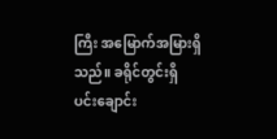ကြီး အမြောက်အမြားရှိသည်။ ခရိုင်တွင်းရှိ ပင်းချောင်း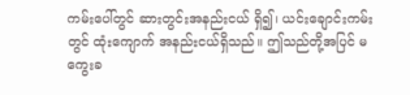ကမ်းပေါ်တွင် ဆားတွင်းအနည်းငယ် ရှိ၍၊ ယင်းချောင်းကမ်းတွင် ထုံးကျောက် အနည်းငယ်ရှိသည်။ ဤသည်တို့အပြင် မကွေးခ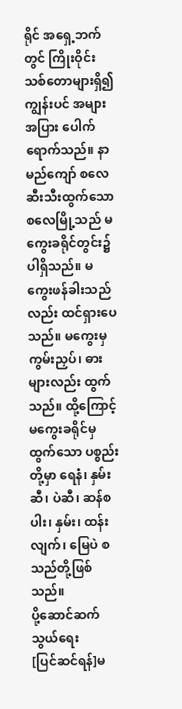ရိုင် အရှေ့ဘက်တွင် ကြိုးဝိုင်းသစ်တောများရှိ၍ ကျွန်းပင် အများအပြား ပေါက်ရောက်သည်။ နာမည်ကျော် စလေဆီးသီးထွက်သော စလေမြို့သည် မကွေးခရိုင်တွင်း၌ ပါရှိသည်။ မကွေးဖန်ခါးသည်လည်း ထင်ရှားပေသည်။ မကွေးမှ ကွမ်းညှပ်၊ ဓားများလည်း ထွက်သည်။ ထို့ကြောင့် မကွေးခရိုင်မှ ထွက်သော ပစ္စည်းတို့မှာ ရေနံ၊ နှမ်းဆီ၊ ပဲဆီ၊ ဆန်စပါး၊ နှမ်း၊ ထန်းလျက်၊ မြေပဲ စသည်တို့ဖြစ်သည်။
ပို့ဆောင်ဆက်သွယ်ရေး
[ပြင်ဆင်ရန်]မ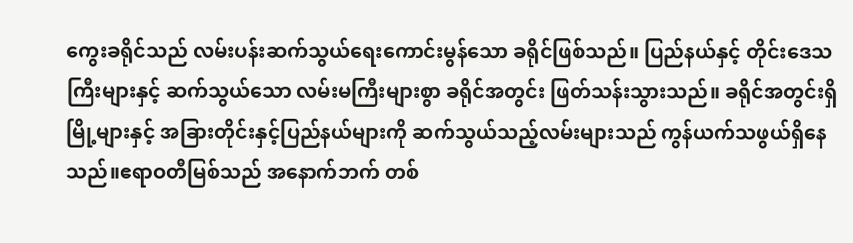ကွေးခရိုင်သည် လမ်းပန်းဆက်သွယ်ရေးကောင်းမွန်သော ခရိုင်ဖြစ်သည်။ ပြည်နယ်နှင့် တိုင်းဒေသကြီးများနှင့် ဆက်သွယ်သော လမ်းမကြီးများစွာ ခရိုင်အတွင်း ဖြတ်သန်းသွားသည်။ ခရိုင်အတွင်းရှိမြို့များနှင့် အခြားတိုင်းနှင့်ပြည်နယ်များကို ဆက်သွယ်သည့်လမ်းများသည် ကွန်ယက်သဖွယ်ရှိနေသည်။ဧရာဝတီမြစ်သည် အနောက်ဘက် တစ်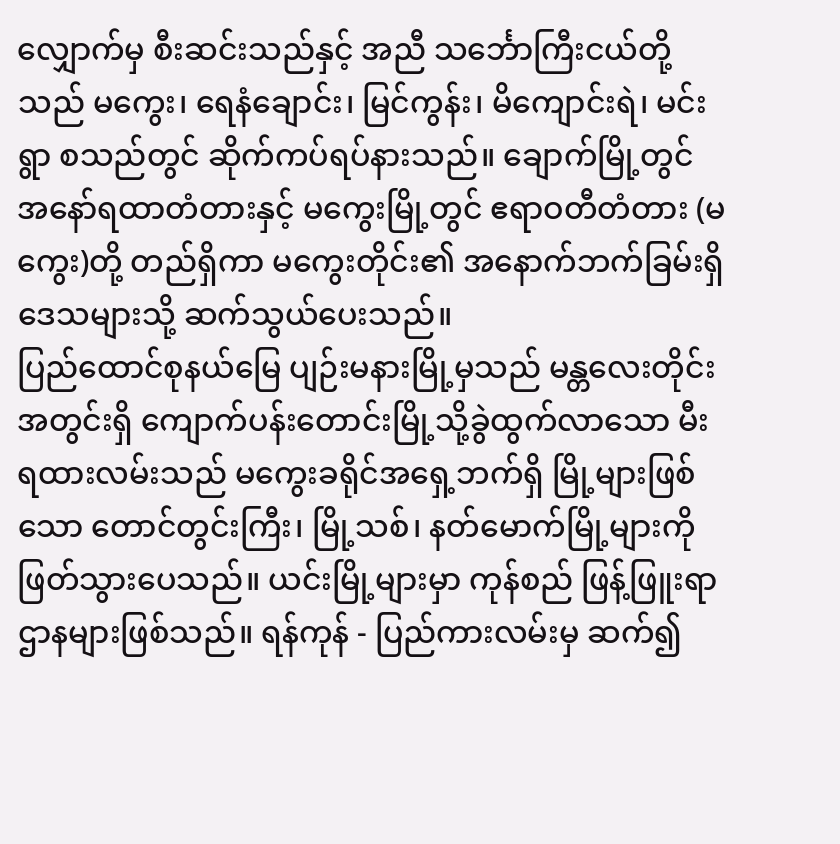လျှောက်မှ စီးဆင်းသည်နှင့် အညီ သင်္ဘောကြီးငယ်တို့သည် မကွေး၊ ရေနံချောင်း၊ မြင်ကွန်း၊ မိကျောင်းရဲ၊ မင်းရွာ စသည်တွင် ဆိုက်ကပ်ရပ်နားသည်။ ချောက်မြို့တွင် အနော်ရထာတံတားနှင့် မကွေးမြို့တွင် ဧရာဝတီတံတား (မကွေး)တို့ တည်ရှိကာ မကွေးတိုင်း၏ အနောက်ဘက်ခြမ်းရှိ ဒေသများသို့ ဆက်သွယ်ပေးသည်။
ပြည်ထောင်စုနယ်မြေ ပျဉ်းမနားမြို့မှသည် မန္တလေးတိုင်းအတွင်းရှိ ကျောက်ပန်းတောင်းမြို့သို့ခွဲထွက်လာသော မီးရထားလမ်းသည် မကွေးခရိုင်အရှေ့ဘက်ရှိ မြို့များဖြစ်သော တောင်တွင်းကြီး၊ မြို့သစ်၊ နတ်မောက်မြို့များကို ဖြတ်သွားပေသည်။ ယင်းမြို့များမှာ ကုန်စည် ဖြန့်ဖြူးရာ ဌာနများဖြစ်သည်။ ရန်ကုန် - ပြည်ကားလမ်းမှ ဆက်၍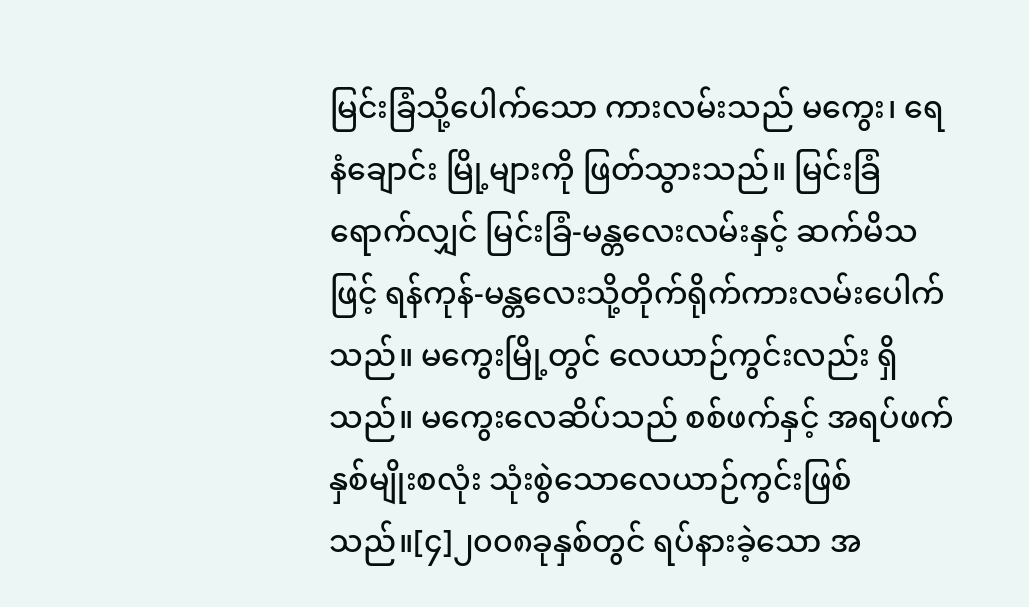မြင်းခြံသို့ပေါက်သော ကားလမ်းသည် မကွေး၊ ရေနံချောင်း မြို့များကို ဖြတ်သွားသည်။ မြင်းခြံရောက်လျှင် မြင်းခြံ-မန္တလေးလမ်းနှင့် ဆက်မိသဖြင့် ရန်ကုန်-မန္တလေးသို့တိုက်ရိုက်ကားလမ်းပေါက်သည်။ မကွေးမြို့တွင် လေယာဉ်ကွင်းလည်း ရှိသည်။ မကွေးလေဆိပ်သည် စစ်ဖက်နှင့် အရပ်ဖက် နှစ်မျိုးစလုံး သုံးစွဲသောလေယာဉ်ကွင်းဖြစ်သည်။[၄]၂၀၀၈ခုနှစ်တွင် ရပ်နားခဲ့သော အ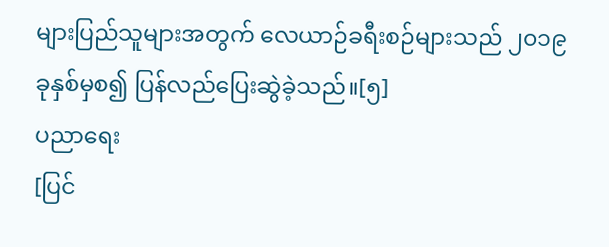များပြည်သူများအတွက် လေယာဉ်ခရီးစဉ်များသည် ၂၀၁၉ခုနှစ်မှစ၍ ပြန်လည်ပြေးဆွဲခဲ့သည်။[၅]
ပညာရေး
[ပြင်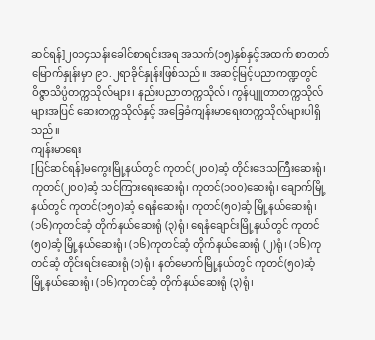ဆင်ရန်]၂၀၁၄သန်းခေါင်စာရင်းအရ အသက်(၁၅)နှစ်နှင့်အထက် စာတတ်မြောက်နှုန်းမှာ ၉၁.၂ရာခိုင်နှုန်းဖြစ်သည်။ အဆင့်မြင့်ပညာကဏ္ဍတွင် ဝိဇ္ဇာသိပ္ပံတက္ကသိုလ်များ၊ နည်းပညာတက္ကသိုလ်၊ ကွန်ပျူတာတက္ကသိုလ်များအပြင် ဆေးတက္ကသိုလ်နှင့် အခြေခံကျန်းမာရေးတက္ကသိုလ်များပါရှိသည်။
ကျန်းမာရေး
[ပြင်ဆင်ရန်]မကွေးမြို့နယ်တွင် ကုတင်(၂၀၀)ဆံ့ တိုင်းဒေသကြီးဆေးရုံ၊ ကုတင်(၂၀၀)ဆံ့ သင်ကြားရေးဆေးရုံ၊ ကုတင်(၁၀၀)ဆေးရုံ၊ ချောက်မြို့နယ်တွင် ကုတင်(၁၅၀)ဆံ့ ရေနံဆေးရုံ၊ ကုတင်(၅၀)ဆံ့ မြို့နယ်ဆေးရုံ၊ (၁၆)ကုတင်ဆံ့ တိုက်နယ်ဆေးရုံ (၃)ရုံ၊ ရေနံချောင်းမြို့နယ်တွင် ကုတင်(၅၀)ဆံ့ မြို့နယ်ဆေးရုံ၊ (၁၆)ကုတင်ဆံ့ တိုက်နယ်ဆေးရုံ (၂)ရုံ၊ (၁၆)ကုတင်ဆံ့ တိုင်းရင်းဆေးရုံ (၁)ရုံ၊ နတ်မောက်မြို့နယ်တွင် ကုတင်(၅၀)ဆံ့ မြို့နယ်ဆေးရုံ၊ (၁၆)ကုတင်ဆံ့ တိုက်နယ်ဆေးရုံ (၃)ရုံ၊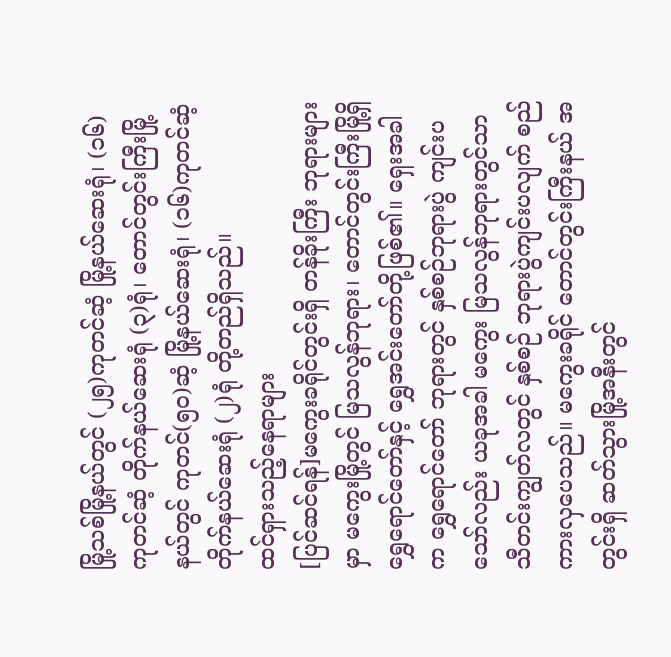မြို့သစ်မြို့နယ်တွင် (၂၅)ကုတင်ဆံ့ မြို့နယ်ဆေးရုံ၊ (၁၆)ကုတင်ဆံ့ တိုက်နယ်ဆေးရုံ (၃)ရုံ၊ တောင်တွင်းကြီးမြို့နယ်တွင် ကုတင်(၅၀)ဆံ့ မြို့နယ်ဆေးရုံ၊ (၁၆)ကုတင်ဆံ့ တိုက်နယ်ဆေးရုံ (၂)ရုံ တို့တည်ရှိသည်။
ထင်ရှားသည့်နေရာများ
[ပြင်ဆင်ရန်]မကွေးခရိုင်တွင်းရှိ တန်ခိုးကြီး ဘုရားများမှာ မကွေးမြို့တွင် မြသလွန်ဘုရား၊ တောင်တွင်းကြီးမြို့ရှိ ရွှေရောင်တော်နှင့် ရွှေအင်းတော်တို့ဖြစ်၏။ ရှေးအခါက ရွှေရောင်တော် ဘုရားတွင် နှစ်စဉ်ဘုရားပွဲ ကျင်းပသော်လည်း ယခုအခါ မကွေး မြသလွန်ဘုရားတွင်သာ သီတင်းကျွတ်လတွင် နှစ်စဉ် ဘုရားပွဲကျင်းပလျက် စည်ကားလှပေသည်။ မကွေးခရိုင် တောင်တွင်းကြီးနယ် အတွင်းရှိ ဆတ်သွားမြို့အနီးတွင်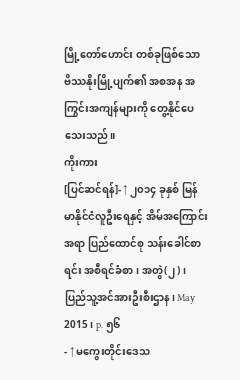မြို့တော်ဟောင်း တစ်ခုဖြစ်သော ဗိဿနိုးမြို့ပျက်၏ အစအန အကြွင်းအကျန်များကို တွေ့နိုင်ပေသေးသည်။
ကိုးကား
[ပြင်ဆင်ရန်]- ↑ ၂၀၁၄ ခုနှစ် မြန်မာနိုင်ငံလူဦးရေနှင့် အိမ်အကြောင်းအရာ ပြည်ထောင်စု သန်းခေါင်စာရင်း အစီရင်ခံစာ၊ အတွဲ(၂)၊ ပြည်သူ့အင်အားဦးစီးဌာန၊ May 2015၊ p. ၅၆
- ↑ မကွေးတိုင်းဒေသ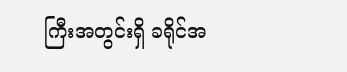ကြီးအတွင်းရှိ ခရိုင်အ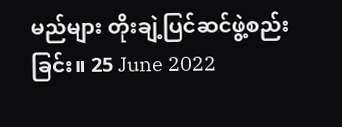မည်များ တိုးချဲ့ပြင်ဆင်ဖွဲ့စည်းခြင်း။ 25 June 2022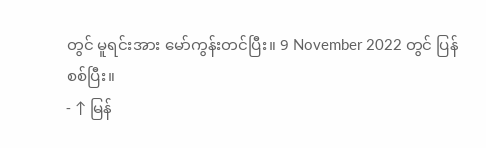တွင် မူရင်းအား မော်ကွန်းတင်ပြီး။ 9 November 2022 တွင် ပြန်စစ်ပြီး။
- ↑ မြန်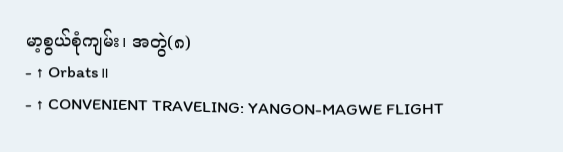မာ့စွယ်စုံကျမ်း၊ အတွဲ(၈)
- ↑ Orbats။
- ↑ CONVENIENT TRAVELING: YANGON-MAGWE FLIGHT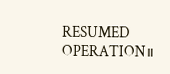RESUMED OPERATION။